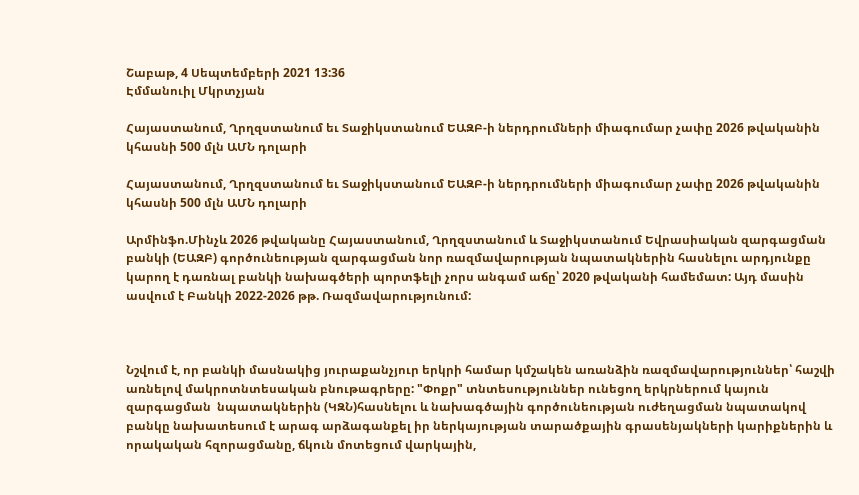Շաբաթ, 4 Սեպտեմբերի 2021 13:36
Էմմանուիլ Մկրտչյան

Հայաստանում, Ղրղզստանում եւ Տաջիկստանում ԵԱԶԲ-ի ներդրումների միագումար չափը 2026 թվականին կհասնի 500 մլն ԱՄՆ դոլարի

Հայաստանում, Ղրղզստանում եւ Տաջիկստանում ԵԱԶԲ-ի ներդրումների միագումար չափը 2026 թվականին կհասնի 500 մլն ԱՄՆ դոլարի

Արմինֆո.Մինչև 2026 թվականը Հայաստանում, Ղրղզստանում և Տաջիկստանում Եվրասիական զարգացման բանկի (ԵԱԶԲ) գործունեության զարգացման նոր ռազմավարության նպատակներին հասնելու արդյունքը կարող է դառնալ բանկի նախագծերի պորտֆելի չորս անգամ աճը՝ 2020 թվականի համեմատ: Այդ մասին ասվում է Բանկի 2022-2026 թթ. Ռազմավարությունում:



Նշվում է, որ բանկի մասնակից յուրաքանչյուր երկրի համար կմշակեն առանձին ռազմավարություններ՝ հաշվի առնելով մակրոտնտեսական բնութագրերը: "Փոքր" տնտեսություններ ունեցող երկրներում կայուն զարգացման  նպատակներին (ԿԶՆ)հասնելու և նախագծային գործունեության ուժեղացման նպատակով բանկը նախատեսում է արագ արձագանքել իր ներկայության տարածքային գրասենյակների կարիքներին և որակական հզորացմանը, ճկուն մոտեցում վարկային,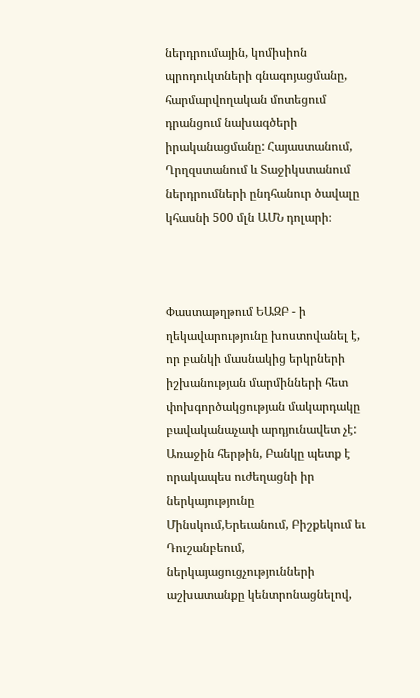ներդրումային, կոմիսիոն պրոդուկտների գնագոյացմանը, հարմարվողական մոտեցում դրանցում նախագծերի իրականացմանը: Հայաստանում, Ղրղզստանում և Տաջիկստանում ներդրումների ընդհանուր ծավալը կհասնի 500 մլն ԱՄՆ դոլարի։



Փաստաթղթում ԵԱԶԲ - ի ղեկավարությունը խոստովանել է, որ բանկի մասնակից երկրների իշխանության մարմինների հետ փոխգործակցության մակարդակը բավականաչափ արդյունավետ չէ: Առաջին հերթին, Բանկը պետք է որակապես ուժեղացնի իր ներկայությունը Մինսկում,Երեւանում, Բիշքեկում եւ Դուշանբեում, ներկայացուցչությունների աշխատանքը կենտրոնացնելով,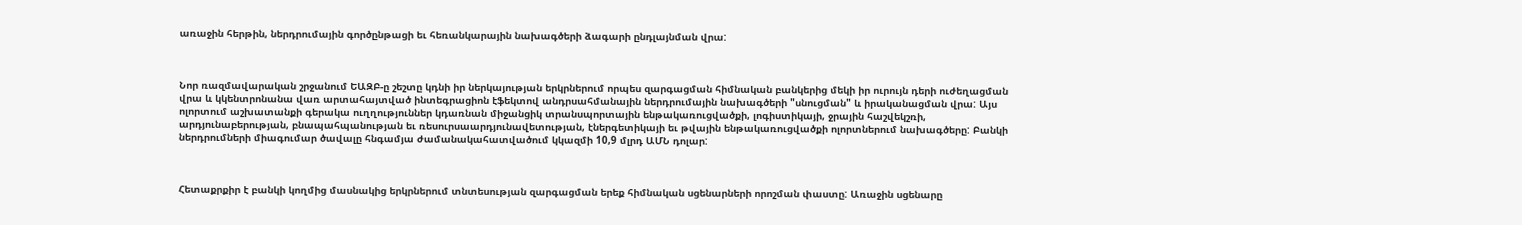առաջին հերթին, ներդրումային գործընթացի եւ հեռանկարային նախագծերի ձագարի ընդլայնման վրա:



Նոր ռազմավարական շրջանում ԵԱԶԲ-ը շեշտը կդնի իր ներկայության երկրներում որպես զարգացման հիմնական բանկերից մեկի իր ուրույն դերի ուժեղացման վրա և կկենտրոնանա վառ արտահայտված ինտեգրացիոն էֆեկտով անդրսահմանային ներդրումային նախագծերի "սնուցման" և իրականացման վրա: Այս ոլորտում աշխատանքի գերակա ուղղություններ կդառնան միջանցիկ տրանսպորտային ենթակառուցվածքի, լոգիստիկայի, ջրային հաշվեկշռի, արդյունաբերության, բնապահպանության եւ ռեսուրսաարդյունավետության, էներգետիկայի եւ թվային ենթակառուցվածքի ոլորտներում նախագծերը: Բանկի ներդրումների միագումար ծավալը հնգամյա ժամանակահատվածում կկազմի 10,9 մլրդ ԱՄՆ դոլար:



Հետաքրքիր է բանկի կողմից մասնակից երկրներում տնտեսության զարգացման երեք հիմնական սցենարների որոշման փաստը: Առաջին սցենարը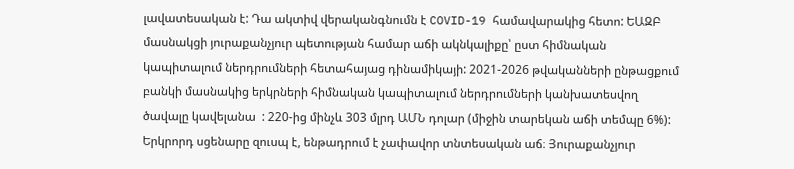լավատեսական է: Դա ակտիվ վերականգնումն է COVID-19 համավարակից հետո: ԵԱԶԲ մասնակցի յուրաքանչյուր պետության համար աճի ակնկալիքը՝ ըստ հիմնական կապիտալում ներդրումների հետահայաց դինամիկայի: 2021-2026 թվականների ընթացքում բանկի մասնակից երկրների հիմնական կապիտալում ներդրումների կանխատեսվող ծավալը կավելանա  : 220-ից մինչև 303 մլրդ ԱՄՆ դոլար (միջին տարեկան աճի տեմպը 6%): Երկրորդ սցենարը զուսպ է, ենթադրում է չափավոր տնտեսական աճ։ Յուրաքանչյուր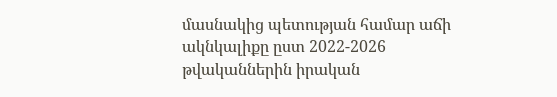մասնակից պետության համար աճի ակնկալիքը ըստ 2022-2026 թվականներին իրական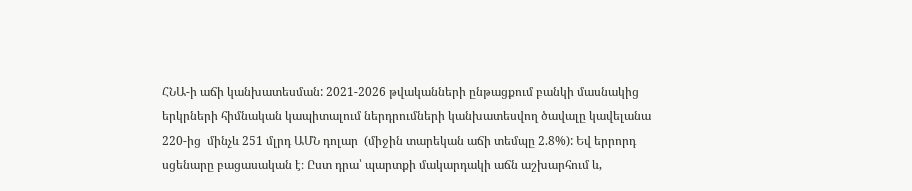ՀՆԱ-ի աճի կանխատեսման: 2021-2026 թվականների ընթացքում բանկի մասնակից երկրների հիմնական կապիտալում ներդրումների կանխատեսվող ծավալը կավելանա  220-ից  մինչև 251 մլրդ ԱՄՆ դոլար  (միջին տարեկան աճի տեմպը 2.8%): Եվ երրորդ սցենարը բացասական է։ Ըստ դրա՝ պարտքի մակարդակի աճն աշխարհում և,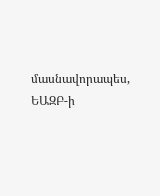մասնավորապես,  ԵԱԶԲ-ի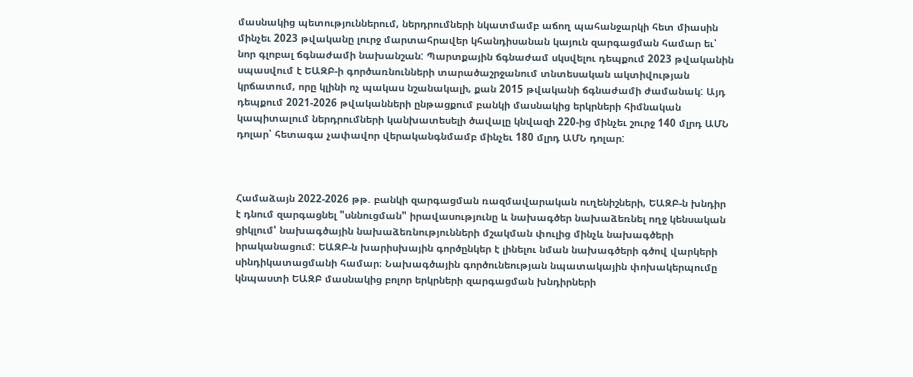մասնակից պետություններում, ներդրումների նկատմամբ աճող պահանջարկի հետ միասին մինչեւ 2023 թվականը լուրջ մարտահրավեր կհանդիսանան կայուն զարգացման համար եւ՝ նոր գլոբալ ճգնաժամի նախանշան: Պարտքային ճգնաժամ սկսվելու դեպքում 2023 թվականին սպասվում է ԵԱԶԲ-ի գործառնունների տարածաշրջանում տնտեսական ակտիվության կրճատում, որը կլինի ոչ պակաս նշանակալի, քան 2015 թվականի ճգնաժամի ժամանակ: Այդ դեպքում 2021-2026 թվականների ընթացքում բանկի մասնակից երկրների հիմնական կապիտալում ներդրումների կանխատեսելի ծավալը կնվազի 220-ից մինչեւ շուրջ 140 մլրդ ԱՄՆ դոլար՝ հետագա չափավոր վերականգնմամբ մինչեւ 180 մլրդ ԱՄՆ դոլար:



Համաձայն 2022-2026 թթ. բանկի զարգացման ռազմավարական ուղենիշների, ԵԱԶԲ-ն խնդիր է դնում զարգացնել "սննուցման" իրավասությունը և նախագծեր նախաձեռնել ողջ կենսական ցիկլում' նախագծային նախաձեռնությունների մշակման փուլից մինչև նախագծերի իրականացում: ԵԱԶԲ-ն խարիսխային գործընկեր է լինելու նման նախագծերի գծով վարկերի սինդիկատացմանի համար։ Նախագծային գործունեության նպատակային փոխակերպումը կնպաստի ԵԱԶԲ մասնակից բոլոր երկրների զարգացման խնդիրների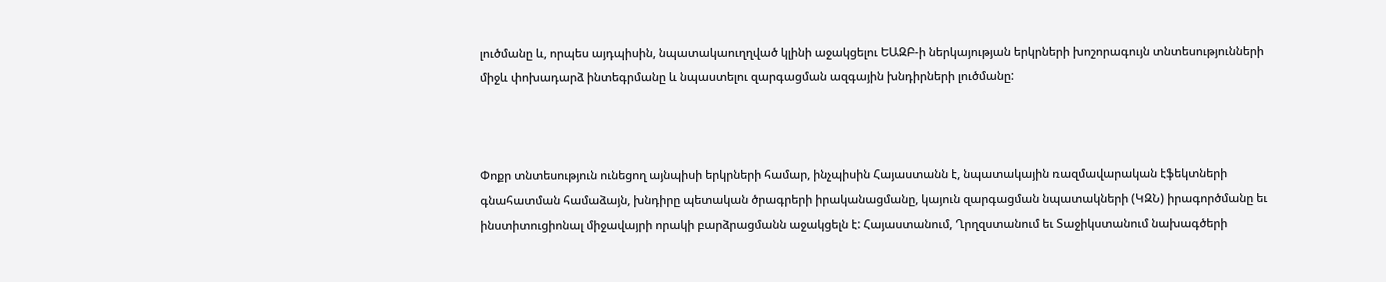լուծմանը և, որպես այդպիսին, նպատակաուղղված կլինի աջակցելու ԵԱԶԲ-ի ներկայության երկրների խոշորագույն տնտեսությունների միջև փոխադարձ ինտեգրմանը և նպաստելու զարգացման ազգային խնդիրների լուծմանը:



Փոքր տնտեսություն ունեցող այնպիսի երկրների համար, ինչպիսին Հայաստանն է, նպատակային ռազմավարական էֆեկտների գնահատման համաձայն, խնդիրը պետական ծրագրերի իրականացմանը, կայուն զարգացման նպատակների (ԿԶՆ) իրագործմանը եւ ինստիտուցիոնալ միջավայրի որակի բարձրացմանն աջակցելն է: Հայաստանում, Ղրղզստանում եւ Տաջիկստանում նախագծերի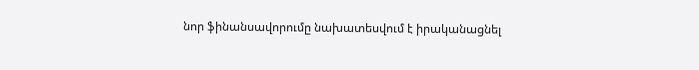նոր ֆինանսավորումը նախատեսվում է իրականացնել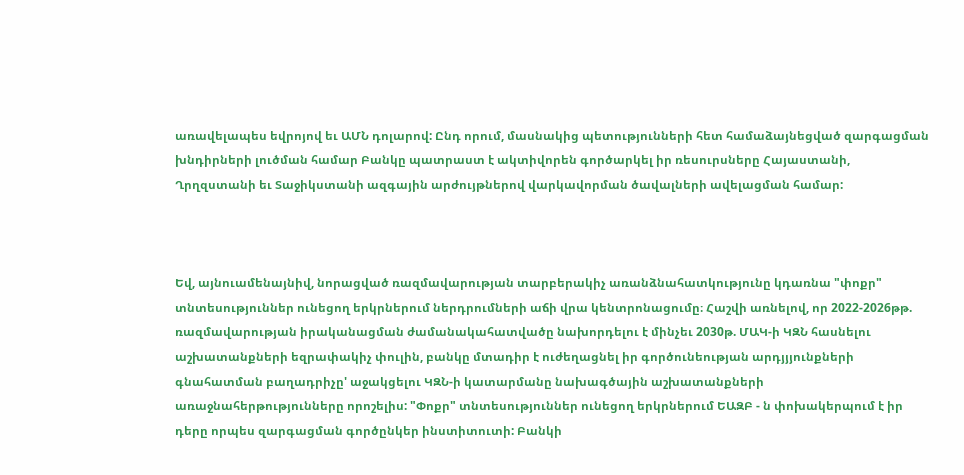առավելապես եվրոյով եւ ԱՄՆ դոլարով: Ընդ որում, մասնակից պետությունների հետ համաձայնեցված զարգացման խնդիրների լուծման համար Բանկը պատրաստ է ակտիվորեն գործարկել իր ռեսուրսները Հայաստանի, Ղրղզստանի եւ Տաջիկստանի ազգային արժույթներով վարկավորման ծավալների ավելացման համար:



Եվ, այնուամենայնիվ, նորացված ռազմավարության տարբերակիչ առանձնահատկությունը կդառնա "փոքր" տնտեսություններ ունեցող երկրներում ներդրումների աճի վրա կենտրոնացումը։ Հաշվի առնելով, որ 2022-2026թթ. ռազմավարության իրականացման ժամանակահատվածը նախորդելու է մինչեւ 2030թ. ՄԱԿ-ի ԿԶՆ հասնելու աշխատանքների եզրափակիչ փուլին, բանկը մտադիր է ուժեղացնել իր գործունեության արդյյյունքների գնահատման բաղադրիչը' աջակցելու ԿԶՆ-ի կատարմանը նախագծային աշխատանքների առաջնահերթությունները որոշելիս: "Փոքր" տնտեսություններ ունեցող երկրներում ԵԱԶԲ - ն փոխակերպում է իր դերը որպես զարգացման գործընկեր ինստիտուտի: Բանկի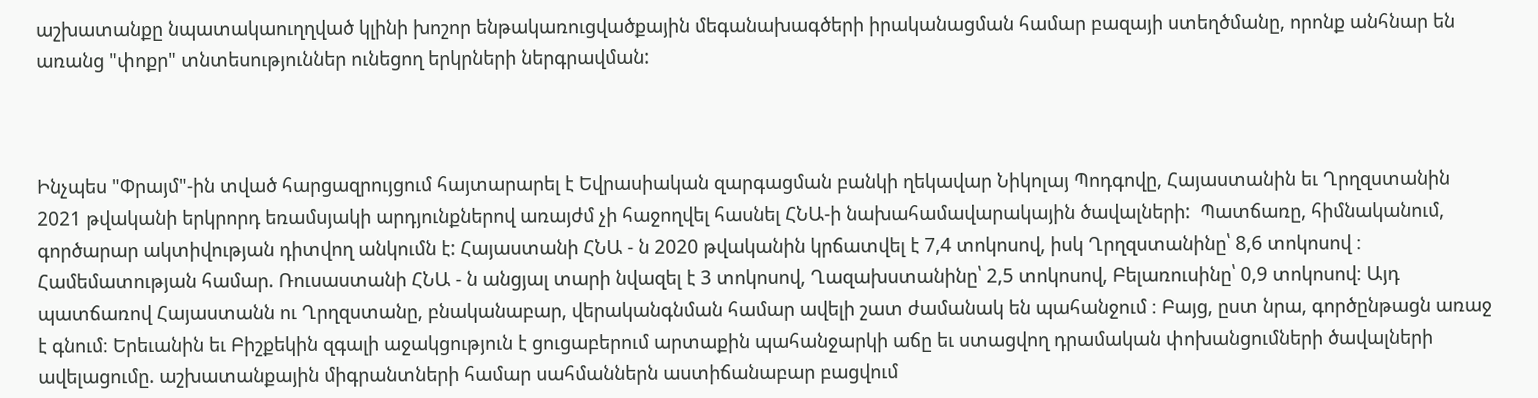աշխատանքը նպատակաուղղված կլինի խոշոր ենթակառուցվածքային մեգանախագծերի իրականացման համար բազայի ստեղծմանը, որոնք անհնար են առանց "փոքր" տնտեսություններ ունեցող երկրների ներգրավման:



Ինչպես "Փրայմ"-ին տված հարցազրույցում հայտարարել է Եվրասիական զարգացման բանկի ղեկավար Նիկոլայ Պոդգովը, Հայաստանին եւ Ղրղզստանին 2021 թվականի երկրորդ եռամսյակի արդյունքներով առայժմ չի հաջողվել հասնել ՀՆԱ-ի նախահամավարակային ծավալների:  Պատճառը, հիմնականում, գործարար ակտիվության դիտվող անկումն է: Հայաստանի ՀՆԱ - ն 2020 թվականին կրճատվել է 7,4 տոկոսով, իսկ Ղրղզստանինը՝ 8,6 տոկոսով ։ Համեմատության համար. Ռուսաստանի ՀՆԱ - ն անցյալ տարի նվազել է 3 տոկոսով, Ղազախստանինը՝ 2,5 տոկոսով, Բելառուսինը՝ 0,9 տոկոսով։ Այդ պատճառով Հայաստանն ու Ղրղզստանը, բնականաբար, վերականգնման համար ավելի շատ ժամանակ են պահանջում ։ Բայց, ըստ նրա, գործընթացն առաջ է գնում։ Երեւանին եւ Բիշքեկին զգալի աջակցություն է ցուցաբերում արտաքին պահանջարկի աճը եւ ստացվող դրամական փոխանցումների ծավալների ավելացումը. աշխատանքային միգրանտների համար սահմաններն աստիճանաբար բացվում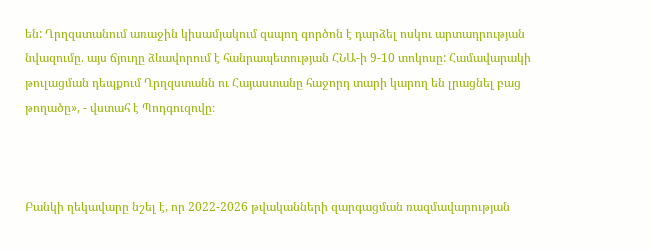են: Ղրղզստանում առաջին կիսամյակում զսպող գործոն է դարձել ոսկու արտադրության նվազումը. այս ճյուղը ձևավորում է հանրապետության ՀՆԱ-ի 9-10 տոկոսը: Համավարակի թուլացման դեպքում Ղրղզստանն ու Հայաստանը հաջորդ տարի կարող են լրացնել բաց թողածը», - վստահ է Պոդգուզովը։



Բանկի ղեկավարը նշել է, որ 2022-2026 թվականների զարգացման ռազմավարության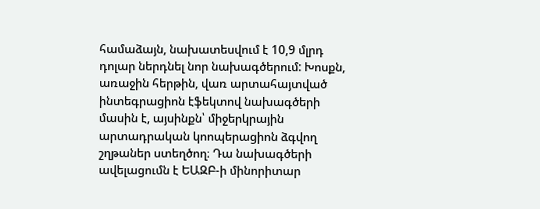համաձայն, նախատեսվում է 10,9 մլրդ դոլար ներդնել նոր նախագծերում: Խոսքն, առաջին հերթին, վառ արտահայտված ինտեգրացիոն էֆեկտով նախագծերի մասին է, այսինքն՝ միջերկրային արտադրական կոոպերացիոն ձգվող շղթաներ ստեղծող։ Դա նախագծերի ավելացումն է ԵԱԶԲ-ի մինորիտար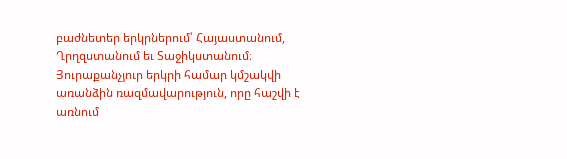բաժնետեր երկրներում՝ Հայաստանում, Ղրղզստանում եւ Տաջիկստանում։ Յուրաքանչյուր երկրի համար կմշակվի առանձին ռազմավարություն, որը հաշվի է առնում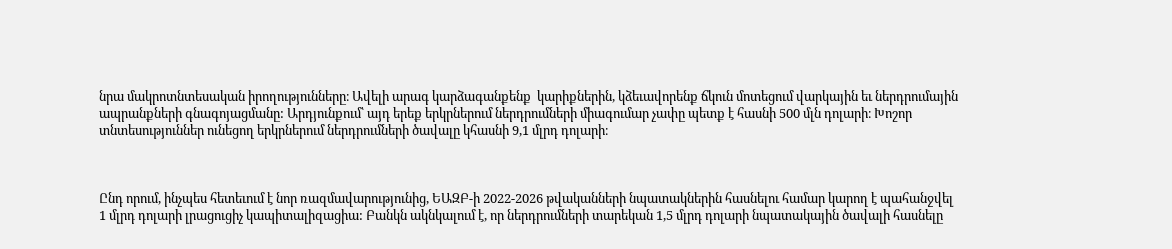նրա մակրոտնտեսական իրողությունները։ Ավելի արագ կարձագանքենք  կարիքներին, կձեւավորենք ճկուն մոտեցում վարկային եւ ներդրումային ապրանքների գնագոյացմանը: Արդյունքում՝ այդ երեք երկրներում ներդրումների միագումար չափը պետք է հասնի 500 մլն դոլարի։ Խոշոր տնտեսություններ ունեցող երկրներում ներդրումների ծավալը կհասնի 9,1 մլրդ դոլարի։



Ընդ որում, ինչպես հետեւում է նոր ռազմավարությունից, ԵԱԶԲ-ի 2022-2026 թվականների նպատակներին հասնելու համար կարող է պահանջվել 1 մլրդ դոլարի լրացուցիչ կապիտալիզացիա: Բանկն ակնկալում է, որ ներդրումների տարեկան 1,5 մլրդ դոլարի նպատակային ծավալի հասնելը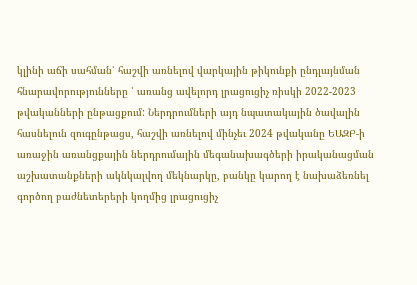կլինի աճի սահման՝ հաշվի առնելով վարկային թիկունքի ընդլայնման հնարավորությունները ՝ առանց ավելորդ լրացուցիչ ռիսկի 2022-2023 թվականների ընթացքում: Ներդրումների այդ նպատակային ծավալին հասնելուն զուգընթացս, հաշվի առնելով մինչեւ 2024 թվականը ԵԱԶԲ-ի առաջին առանցքային ներդրումային մեգանախագծերի իրականացման աշխատանքների ակնկալվող մեկնարկը, բանկը կարող է նախաձեռնել գործող բաժնետերերի կողմից լրացուցիչ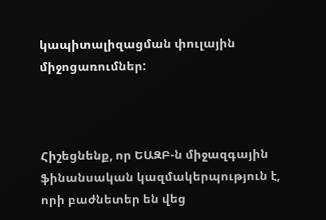կապիտալիզացման փուլային միջոցառումներ:



Հիշեցնենք, որ ԵԱԶԲ-ն միջազգային ֆինանսական կազմակերպություն է, որի բաժնետեր են վեց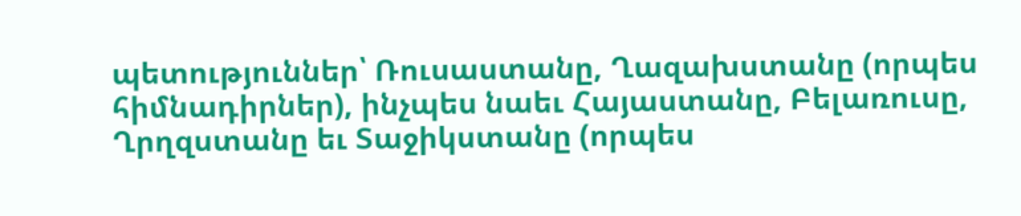պետություններ՝ Ռուսաստանը, Ղազախստանը (որպես հիմնադիրներ), ինչպես նաեւ Հայաստանը, Բելառուսը, Ղրղզստանը եւ Տաջիկստանը (որպես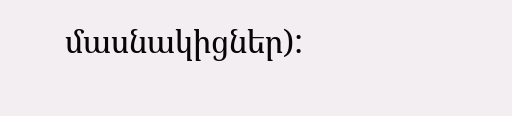մասնակիցներ):